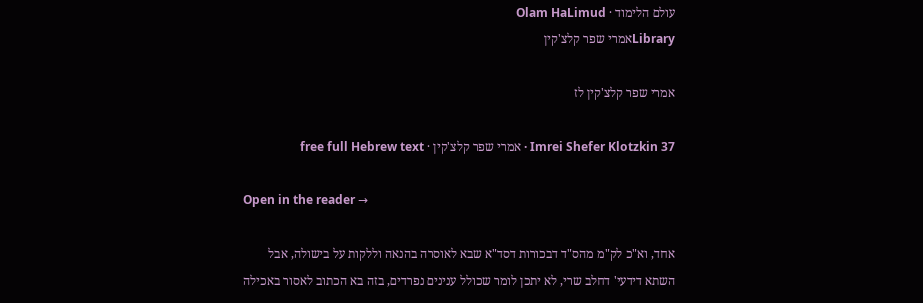עולם הלימוד · Olam HaLimud
Libraryאמרי שפר קלצ'קין

אמרי שפר קלצ'קין לז

Imrei Shefer Klotzkin 37 · אמרי שפר קלצ'קין · free full Hebrew text

Open in the reader →

אחד, וא"כ לק"מ מהס"ד דבכורות דסד"א שבא לאוסרה בהנאה וללקות על בישולה, אבל השתא דידעי' דחלב שרי, לא יתכן לומר שכולל ענינים נפרדים, בזה בא הכתוב לאסור באכילה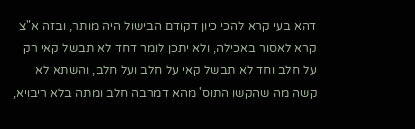דהא בעי קרא להכי כיון דקודם הבישול היה מותר, ובזה א"צ קרא לאסור באכילה, ולא יתכן לומר דחד לא תבשל קאי רק על חלב וחד לא תבשל קאי על חלב ועל חלב, והשתא לא קשה מה שהקשו התוס' מהא דמרבה חלב ומתה בלא ריבויא,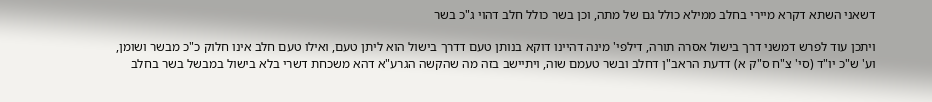דשאני השתא דקרא מיירי בחלב ממילא כולל גם של מתה, וכן בשר כולל חלב דהוי ג"כ בשר

ויתכן עוד לפרש דמשני דרך בישול אסרה תורה, דילפי' מינה דהיינו דוקא בנותן טעם דדרך בישול הוא ליתן טעם, ואילו טעם חלב אינו חלוק כ"כ מבשר ושומן, וע' ש"כ יו"ד (סי' צ"ח ס"ק א) דדעת הראב"ן דחלב ובשר טעמם שוה, ויתיישב בזה מה שהקשה הגרע"א דהא משכחת דשרי בלא בישול במבשל בשר בחלב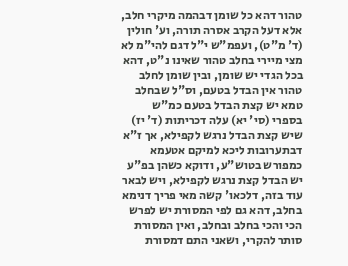טהור דהא כל שומן דבהמה מיקרי חלב, אלא דעל הקרב אסרה תורה, וע' חולין (ד' מ"ט), ועפמ"ש י"ל דגם להי"מ לא מצי מיירי בחלב טהור שאינו נ"ט, דהא בכל הגדי יש שומן, ובין שומן לחלב טהור אין הבדל בטעם, וס"ל שבחלב טמא יש קצת הבדל בטעם כמ"ש בספרי (סי' יא) עלה דכריתות (ד' יז) שיש קצת הבדל נרגש לקפילא, אך ז"א דבתערובות ליכא למיקם אטעמא כמפורש בטוש"ע, ודוקא כשהן בפ"ע יש הבדל קצת נרגש לקפילא, ויש לבאר עוד בזה, דלכאו' קשה מאי פריך דנימא בחלב, דהא גם לפי המסורת יש לפרש הכי והכי בחלב ובחלב, ואין המסורת סותר להקרי, ושאני התם דמסורת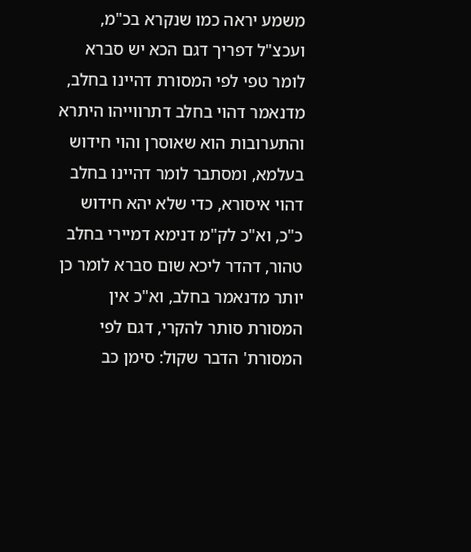משמע יראה כמו שנקרא בכ"מ, ועכצ"ל דפריך דגם הכא יש סברא לומר טפי לפי המסורת דהיינו בחלב, מדנאמר דהוי בחלב דתרווייהו היתרא והתערובות הוא שאוסרן והוי חידוש בעלמא, ומסתבר לומר דהיינו בחלב דהוי איסורא, כדי שלא יהא חידוש כ"כ, וא"כ לק"מ דנימא דמיירי בחלב טהור, דהדר ליכא שום סברא לומר כן יותר מדנאמר בחלב, וא"כ אין המסורת סותר להקרי, דגם לפי המסורת' הדבר שקול: סימן כב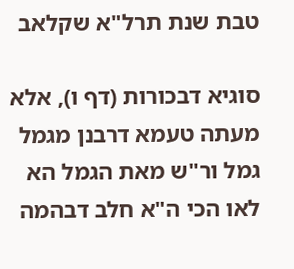טבת שנת תרל"א שקלאב

סוגיא דבכורות (דף ו), אלא מעתה טעמא דרבנן מגמל גמל ור"ש מאת הגמל הא לאו הכי ה"א חלב דבהמה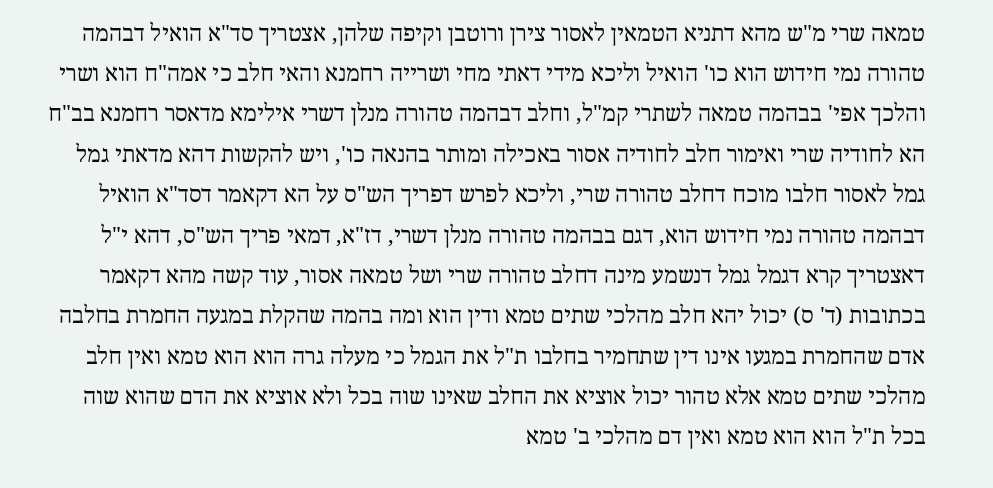טמאה שרי מ"ש מהא דתניא הטמאין לאסור צירן ורוטבן וקיפה שלהן, אצטריך סד"א הואיל דבהמה טהורה נמי חידוש הוא כו' הואיל וליכא מידי דאתי מחי ושרייה רחמנא והאי חלב כי אמה"ח הוא ושרי והלכך אפי' בבהמה טמאה לשתרי קמ"ל, וחלב דבהמה טהורה מנלן דשרי אילימא מדאסר רחמנא בב"ח הא לחודיה שרי ואימור חלב לחודיה אסור באכילה ומותר בהנאה כו', ויש להקשות דהא מדאתי גמל גמל לאסור חלבו מוכח דחלב טהורה שרי, וליכא לפרש דפריך הש"ס על הא דקאמר דסד"א הואיל דבהמה טהורה נמי חידוש הוא, דגם בבהמה טהורה מנלן דשרי, דז"א, דמאי פריך הש"ס, דהא י"ל דאצטריך קרא דגמל גמל דנשמע מינה דחלב טהורה שרי ושל טמאה אסור, עוד קשה מהא דקאמר בכתובות (ד' ס) יכול יהא חלב מהלכי שתים טמא ודין הוא ומה בהמה שהקלת במגעה החמרת בחלבה אדם שהחמרת במגעו אינו דין שתחמיר בחלבו ת"ל את הגמל כי מעלה גרה הוא הוא טמא ואין חלב מהלכי שתים טמא אלא טהור יכול אוציא את החלב שאינו שוה בכל ולא אוציא את הדם שהוא שוה בכל ת"ל הוא הוא טמא ואין דם מהלכי ב' טמא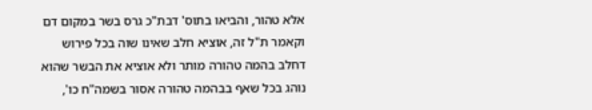אלא טהור, והביאו בתוס' דבת"כ גרס בשר במקום דם וקאמר ת"ל זה, אוציא חלב שאינו שוה בכל פירוש דחלב בהמה טהורה מותר ולא אוציא את הבשר שהוא נוהג בכל שאף בבהמה טהורה אסור בשמה"ח כו',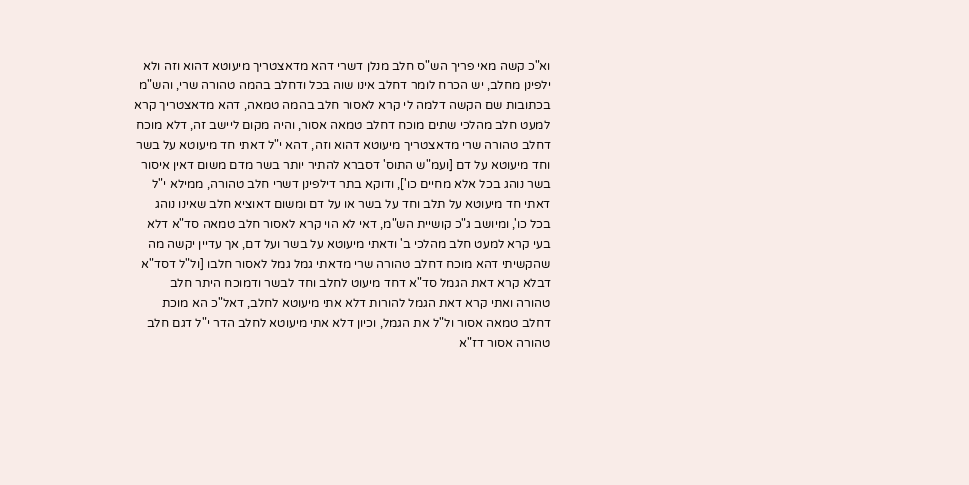וא"כ קשה מאי פריך הש"ס חלב מנלן דשרי דהא מדאצטריך מיעוטא דהוא וזה ולא ילפינן מחלב, יש הכרח לומר דחלב אינו שוה בכל ודחלב בהמה טהורה שרי, והש"מ בכתובות שם הקשה דלמה לי קרא לאסור חלב בהמה טמאה, דהא מדאצטריך קרא למעט חלב מהלכי שתים מוכח דחלב טמאה אסור, והיה מקום ליישב זה, דלא מוכח דחלב טהורה שרי מדאצטריך מיעוטא דהוא וזה, דהא י"ל דאתי חד מיעוטא על בשר וחד מיעוטא על דם [ועמ"ש התוס' דסברא להתיר יותר בשר מדם משום דאין איסור בשר נוהג בכל אלא מחיים כו'], ודוקא בתר דילפינן דשרי חלב טהורה, ממילא י"ל דאתי חד מיעוטא על תלב וחד על בשר או על דם ומשום דאוציא חלב שאינו נוהג בכל כו', ומיושב ג"כ קושיית הש"מ, דאי לא הוי קרא לאסור חלב טמאה סד"א דלא בעי קרא למעט חלב מהלכי ב' ודאתי מיעוטא על בשר ועל דם, אך עדיין יקשה מה שהקשיתי דהא מוכח דחלב טהורה שרי מדאתי גמל גמל לאסור חלבו [ול"ל דסד"א דבלא קרא דאת הגמל סד"א דחד מיעוט לחלב וחד לבשר ודמוכח היתר חלב טהורה ואתי קרא דאת הגמל להורות דלא אתי מיעוטא לחלב, דאל"כ הא מוכת דחלב טמאה אסור ול"ל את הגמל, וכיון דלא אתי מיעוטא לחלב הדר י"ל דגם חלב טהורה אסור דז"א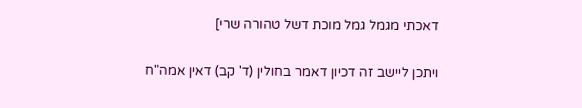דאכתי מגמל גמל מוכת דשל טהורה שרי]

ויתכן ליישב זה דכיון דאמר בחולין (ד' קב) דאין אמה"ח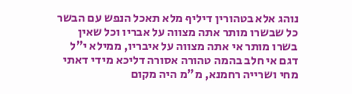נוהג אלא בטהורין דיליף מלא תאכל הנפש עם הבשר כל שבשרו מותר אתה מצווה על אבריו וכל שאין בשרו מותר אי אתה מצווה על איבריו, ממילא י"ל דגם אי חלב בהמה טהורה אסורה דליכא מידי דאתי מחי ושרייה רחמנא, מ"מ היה מקום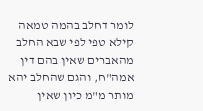לומר דחלב בהמה טמאה קילא טפי לפי שבא החלב מהאברים שאין בהם דין אמה"ח, והגם שהחלב יהא מותר מ"מ כיון שאין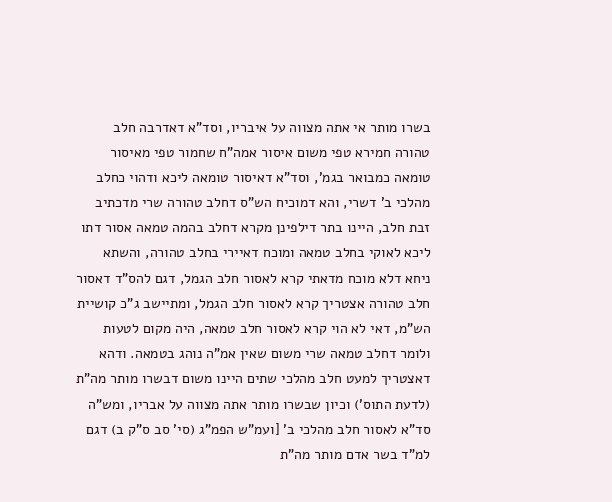בשרו מותר אי אתה מצווה על איבריו, וסד"א דאדרבה חלב טהורה חמירא טפי משום איסור אמה"ח שחמור טפי מאיסור טומאה כמבואר בגמ', וסד"א דאיסור טומאה ליכא ודהוי כחלב מהלכי ב' דשרי, והא דמוכיח הש"ס דחלב טהורה שרי מדכתיב זבת חלב, היינו בתר דילפינן מקרא דחלב בהמה טמאה אסור דתו ליכא לאוקי בחלב טמאה ומוכח דאיירי בחלב טהורה, והשתא ניחא דלא מוכח מדאתי קרא לאסור חלב הגמל, דגם להס"ד דאסור חלב טהורה אצטריך קרא לאסור חלב הגמל, ומתיישב ג"כ קושיית הש"מ, דאי לא הוי קרא לאסור חלב טמאה, היה מקום לטעות ולומר דחלב טמאה שרי משום שאין אמ"ה נוהג בטמאה. ודהא דאצטריך למעט חלב מהלכי שתים היינו משום דבשרו מותר מה"ת (לדעת התוס') וכיון שבשרו מותר אתה מצווה על אבריו, ומש"ה סד"א לאסור חלב מהלכי ב' [ועמ"ש הפמ"ג (סי' סב ס"ק ב) דגם למ"ד בשר אדם מותר מה"ת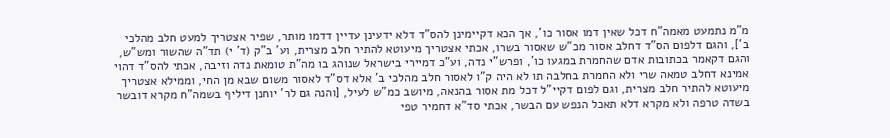מ"מ נתמעט מאמה"ח דכל שאין דמו אסור כו', אך הכא דקיימינן להס"ד דלא ידעינן עדיין דדמו מותר, שפיר אצטריך למעט חלב מהלכי ב'], והגם דלפום הס"ד דחלב אסור מכ"ש שאסור בשרו, אכתי אצטריך מיעוטא להתיר חלב מצרית, וע' ב"ק (ד' י) תד"ה שהשור ומש"ש, והגם דקאמר בכתובות אדם שהחמרת במגעו כו', ופרש"י נדה, וע"כ דמיירי בישראל שנוהג בו מה"ת טומאת נדה וזיבה, אכתי להס"ד דהוי אמינא דחלב טמאה שרי ולא החמרת בחלבה תו לא היה ק"ו לאסור חלב מהלכי ב' אלא דס"ד לאסור משום שבא מן החי, וממילא אצטריך מיעוטא להתיר חלב מצרית, וגם לפום דקיי"ל דכל מת אסור בהנאה, מיושב כמ"ש לעיל, [והנה גם לר' יוחנן דיליף בשמה"ח מקרא דובשר בשדה טרפה ולא מקרא דלא תאכל הנפש עם הבשר, אכתי סד"א דחמיר טפי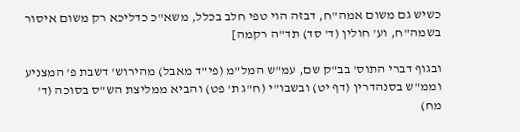כשיש גם משום אמה"ח, דבזה הוי טפי חלב בכלל, משא"כ כדליכא רק משום איסור בשמה"ח, וע' חולין (ד' סד) תד"ה רקמה]

ובגוף דברי התוס' בב"ק שם, עמ"ש המל"מ (פי"ד מאבל) מהירוש' דשבת פ' המצניע וממ"ש בסנהדרין (דף יט) ובשבו"י (ח"ג ת' פט) והביא ממליצת הש"ס בסוכה (ד' מח)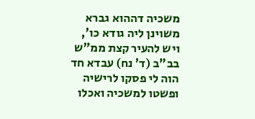משכיה דההוא גברא משוינן ליה גודא כו', ויש להעיר קצת ממ"ש בב"ב (ד' נח) עבדא חד הוה לי פסקו לרישיה ופשטו למשכיה ואכלו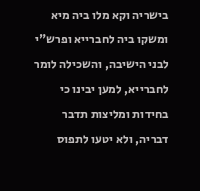בישריה וקא מלו ביה מיא ומשקו ביה לחברייא ופרש"י לבני הישיבה, והשכילה לומר לחברייא, למען יבינו כי בחידות ומליצות תדבר דבריה, ולא יטעו לתפוס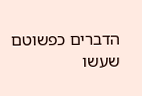הדברים כפשוטם שעשו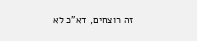זה רוצחים, דא"כ לא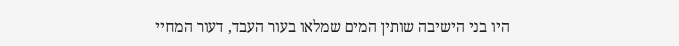היו בני הישיבה שותין המים שמלאו בעור העבד, דעור המחיי